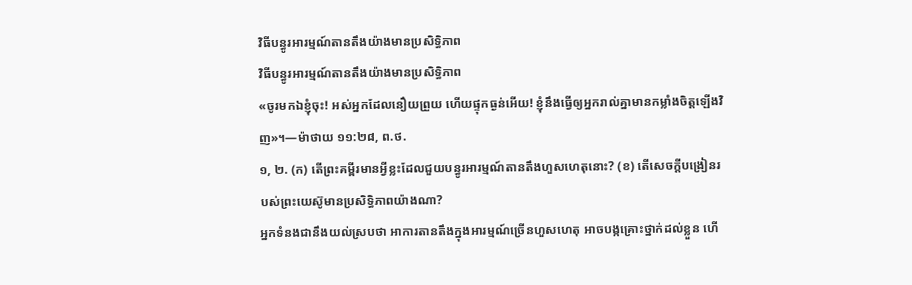វិធីបន្ធូរអារម្មណ៍តានតឹងយ៉ាងមានប្រសិទ្ធិភាព
វិធីបន្ធូរអារម្មណ៍តានតឹងយ៉ាងមានប្រសិទ្ធិភាព
«ចូរមកឯខ្ញុំចុះ! អស់អ្នកដែលនឿយព្រួយ ហើយផ្ទុកធ្ងន់អើយ! ខ្ញុំនឹងធ្វើឲ្យអ្នករាល់គ្នាមានកម្លាំងចិត្តឡើងវិញ»។—ម៉ាថាយ ១១:២៨, ព.ថ.
១, ២. (ក) តើព្រះគម្ពីរមានអ្វីខ្លះដែលជួយបន្ធូរអារម្មណ៍តានតឹងហួសហេតុនោះ? (ខ) តើសេចក្ដីបង្រៀនរបស់ព្រះយេស៊ូមានប្រសិទ្ធិភាពយ៉ាងណា?
អ្នកទំនងជានឹងយល់ស្របថា អាការតានតឹងក្នុងអារម្មណ៍ច្រើនហួសហេតុ អាចបង្កគ្រោះថ្នាក់ដល់ខ្លួន ហើ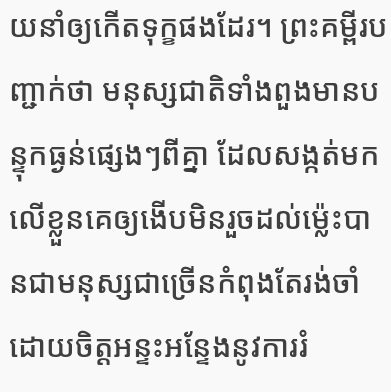យនាំឲ្យកើតទុក្ខផងដែរ។ ព្រះគម្ពីរបញ្ជាក់ថា មនុស្សជាតិទាំងពួងមានបន្ទុកធ្ងន់ផ្សេងៗពីគ្នា ដែលសង្កត់មកលើខ្លួនគេឲ្យងើបមិនរួចដល់ម្ល៉េះបានជាមនុស្សជាច្រើនកំពុងតែរង់ចាំ ដោយចិត្តអន្ទះអន្ទែងនូវការរំ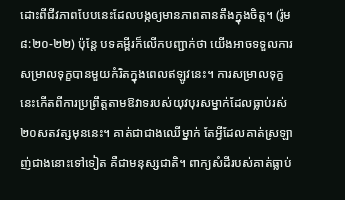ដោះពីជីវភាពបែបនេះដែលបង្កឲ្យមានភាពតានតឹងក្នុងចិត្ត។ (រ៉ូម ៨:២០-២២) ប៉ុន្តែ បទគម្ពីរក៏លើកបញ្ជាក់ថា យើងអាចទទួលការសម្រាលទុក្ខបានមួយកំរិតក្នុងពេលឥឡូវនេះ។ ការសម្រាលទុក្ខនេះកើតពីការប្រព្រឹត្តតាមឱវាទរបស់យុវបុរសម្នាក់ដែលធ្លាប់រស់២០សតវត្សមុននេះ។ គាត់ជាជាងឈើម្នាក់ តែអ្វីដែលគាត់ស្រឡាញ់ជាងនោះទៅទៀត គឺជាមនុស្សជាតិ។ ពាក្យសំដីរបស់គាត់ធ្លាប់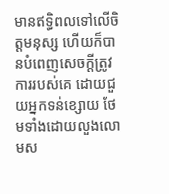មានឥទ្ធិពលទៅលើចិត្តមនុស្ស ហើយក៏បានបំពេញសេចក្ដីត្រូវការរបស់គេ ដោយជួយអ្នកទន់ខ្សោយ ថែមទាំងដោយលួងលោមស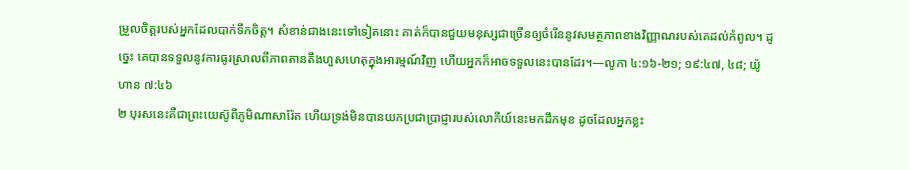ម្រួលចិត្តរបស់អ្នកដែលបាក់ទឹកចិត្ត។ សំខាន់ជាងនេះទៅទៀតនោះ គាត់ក៏បានជួយមនុស្សជាច្រើនឲ្យចំរើននូវសមត្ថភាពខាងវិញ្ញាណរបស់គេដល់កំពូល។ ដូច្នេះ គេបានទទួលនូវការធូរស្រាលពីភាពតានតឹងហួសហេតុក្នុងអារម្មណ៍វិញ ហើយអ្នកក៏អាចទទួលនេះបានដែរ។—លូកា ៤:១៦-២១; ១៩:៤៧, ៤៨; យ៉ូហាន ៧:៤៦
២ បុរសនេះគឺជាព្រះយេស៊ូពីភូមិណាសារ៉ែត ហើយទ្រង់មិនបានយកប្រជាប្រាជ្ញារបស់លោកីយ៍នេះមកដឹកមុខ ដូចដែលអ្នកខ្លះ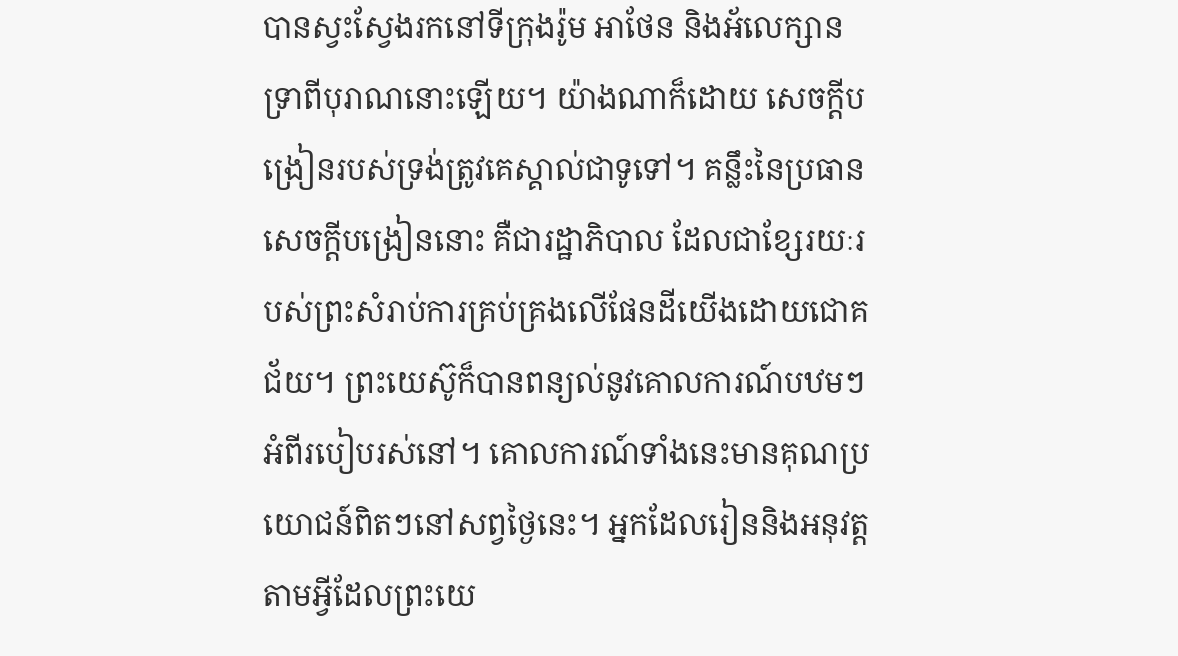បានស្វះស្វែងរកនៅទីក្រុងរ៉ូម អាថែន និងអ័លេក្សានទ្រាពីបុរាណនោះឡើយ។ យ៉ាងណាក៏ដោយ សេចក្ដីបង្រៀនរបស់ទ្រង់ត្រូវគេស្គាល់ជាទូទៅ។ គន្លឹះនៃប្រធានសេចក្ដីបង្រៀននោះ គឺជារដ្ឋាភិបាល ដែលជាខ្សែរយៈរបស់ព្រះសំរាប់ការគ្រប់គ្រងលើផែនដីយើងដោយជោគជ័យ។ ព្រះយេស៊ូក៏បានពន្យល់នូវគោលការណ៍បឋមៗអំពីរបៀបរស់នៅ។ គោលការណ៍ទាំងនេះមានគុណប្រយោជន៍ពិតៗនៅសព្វថ្ងៃនេះ។ អ្នកដែលរៀននិងអនុវត្តតាមអ្វីដែលព្រះយេ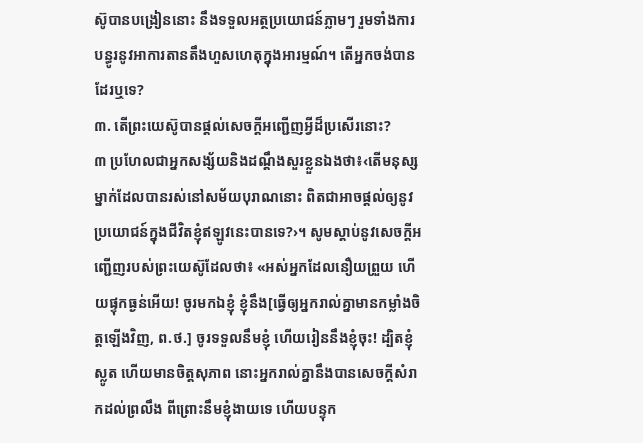ស៊ូបានបង្រៀននោះ នឹងទទួលអត្ថប្រយោជន៍ភ្លាមៗ រួមទាំងការបន្ធូរនូវអាការតានតឹងហួសហេតុក្នុងអារម្មណ៍។ តើអ្នកចង់បានដែរឬទេ?
៣. តើព្រះយេស៊ូបានផ្ដល់សេចក្ដីអញ្ជើញអ្វីដ៏ប្រសើរនោះ?
៣ ប្រហែលជាអ្នកសង្ស័យនិងដណ្ដឹងសួរខ្លួនឯងថា៖‹តើមនុស្សម្នាក់ដែលបានរស់នៅសម័យបុរាណនោះ ពិតជាអាចផ្ដល់ឲ្យនូវប្រយោជន៍ក្នុងជីវិតខ្ញុំឥឡូវនេះបានទេ?›។ សូមស្ដាប់នូវសេចក្ដីអញ្ជើញរបស់ព្រះយេស៊ូដែលថា៖ «អស់អ្នកដែលនឿយព្រួយ ហើយផ្ទុកធ្ងន់អើយ! ចូរមកឯខ្ញុំ ខ្ញុំនឹង[ធ្វើឲ្យអ្នករាល់គ្នាមានកម្លាំងចិត្តឡើងវិញ, ព.ថ.] ចូរទទួលនឹមខ្ញុំ ហើយរៀននឹងខ្ញុំចុះ! ដ្បិតខ្ញុំស្លូត ហើយមានចិត្តសុភាព នោះអ្នករាល់គ្នានឹងបានសេចក្ដីសំរាកដល់ព្រលឹង ពីព្រោះនឹមខ្ញុំងាយទេ ហើយបន្ទុក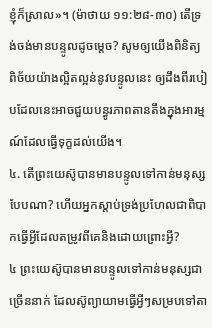ខ្ញុំក៏ស្រាល»។ (ម៉ាថាយ ១១:២៨-៣០) តើទ្រង់ចង់មានបន្ទូលដូចម្ដេច? សូមឲ្យយើងពិនិត្យពិច័យយ៉ាងល្អិតល្អន់នូវបន្ទូលនេះ ឲ្យដឹងពីរបៀបដែលនេះអាចជួយបន្ធូរភាពតានតឹងក្នុងអារម្មណ៍ដែលធ្វើទុក្ខដល់យើង។
៤. តើព្រះយេស៊ូបានមានបន្ទូលទៅកាន់មនុស្សបែបណា? ហើយអ្នកស្ដាប់ទ្រង់ប្រហែលជាពិបាកធ្វើអ្វីដែលតម្រូវពីគេនិងដោយព្រោះអ្វី?
៤ ព្រះយេស៊ូបានមានបន្ទូលទៅកាន់មនុស្សជាច្រើននាក់ ដែលស៊ូព្យាយាមធ្វើអ្វីៗសម្របទៅតា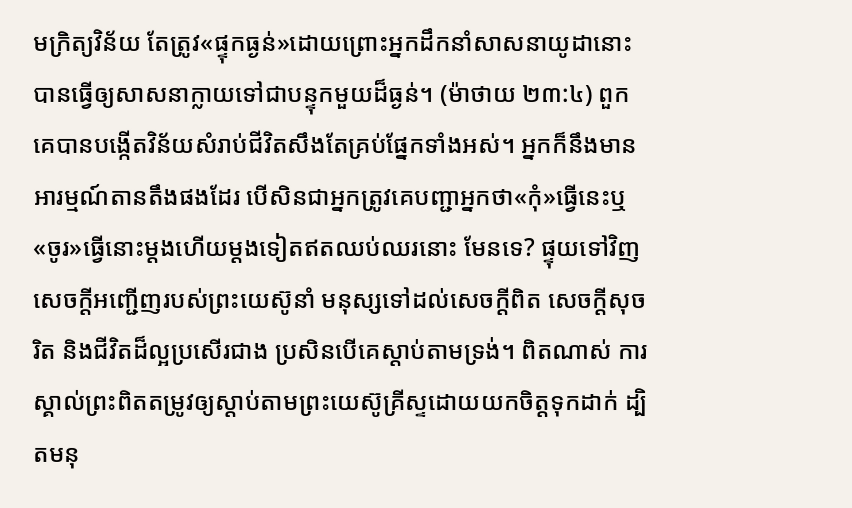មក្រិត្យវិន័យ តែត្រូវ«ផ្ទុកធ្ងន់»ដោយព្រោះអ្នកដឹកនាំសាសនាយូដានោះបានធ្វើឲ្យសាសនាក្លាយទៅជាបន្ទុកមួយដ៏ធ្ងន់។ (ម៉ាថាយ ២៣:៤) ពួកគេបានបង្កើតវិន័យសំរាប់ជីវិតសឹងតែគ្រប់ផ្នែកទាំងអស់។ អ្នកក៏នឹងមានអារម្មណ៍តានតឹងផងដែរ បើសិនជាអ្នកត្រូវគេបញ្ជាអ្នកថា«កុំ»ធ្វើនេះឬ«ចូរ»ធ្វើនោះម្ដងហើយម្ដងទៀតឥតឈប់ឈរនោះ មែនទេ? ផ្ទុយទៅវិញ សេចក្ដីអញ្ជើញរបស់ព្រះយេស៊ូនាំ មនុស្សទៅដល់សេចក្ដីពិត សេចក្ដីសុចរិត និងជីវិតដ៏ល្អប្រសើរជាង ប្រសិនបើគេស្ដាប់តាមទ្រង់។ ពិតណាស់ ការស្គាល់ព្រះពិតតម្រូវឲ្យស្ដាប់តាមព្រះយេស៊ូគ្រីស្ទដោយយកចិត្តទុកដាក់ ដ្បិតមនុ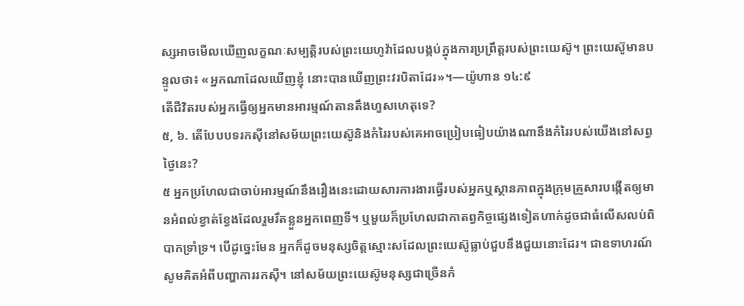ស្សអាចមើលឃើញលក្ខណៈសម្បត្ដិរបស់ព្រះយេហូវ៉ាដែលបង្កប់ក្នុងការប្រព្រឹត្តរបស់ព្រះយេស៊ូ។ ព្រះយេស៊ូមានបន្ទូលថា៖ «អ្នកណាដែលឃើញខ្ញុំ នោះបានឃើញព្រះវរបិតាដែរ»។—យ៉ូហាន ១៤:៩
តើជីវិតរបស់អ្នកធ្វើឲ្យអ្នកមានអារម្មណ៍តានតឹងហួសហេតុទេ?
៥, ៦. តើបែបបទរកស៊ីនៅសម័យព្រះយេស៊ូនិងកំរៃរបស់គេអាចប្រៀបធៀបយ៉ាងណានឹងកំរៃរបស់យើងនៅសព្វថ្ងៃនេះ?
៥ អ្នកប្រហែលជាចាប់អារម្មណ៍នឹងរឿងនេះដោយសារការងារធ្វើរបស់អ្នកឬស្ថានភាពក្នុងក្រុមគ្រួសារបង្កើតឲ្យមានអំពល់ខ្វាត់ខ្វែងដែលរួមរឹតខ្លួនអ្នកពេញទី។ ឬមួយក៏ប្រហែលជាកាតព្វកិច្ចផ្សេងទៀតហាក់ដូចជាធំលើសលប់ពិបាកទ្រាំទ្រ។ បើដូច្នេះមែន អ្នកក៏ដូចមនុស្សចិត្តស្មោះសដែលព្រះយេស៊ូធ្លាប់ជួបនឹងជួយនោះដែរ។ ជាឧទាហរណ៍ សូមគិតអំពីបញ្ហាការរកស៊ី។ នៅសម័យព្រះយេស៊ូមនុស្សជាច្រើនកំ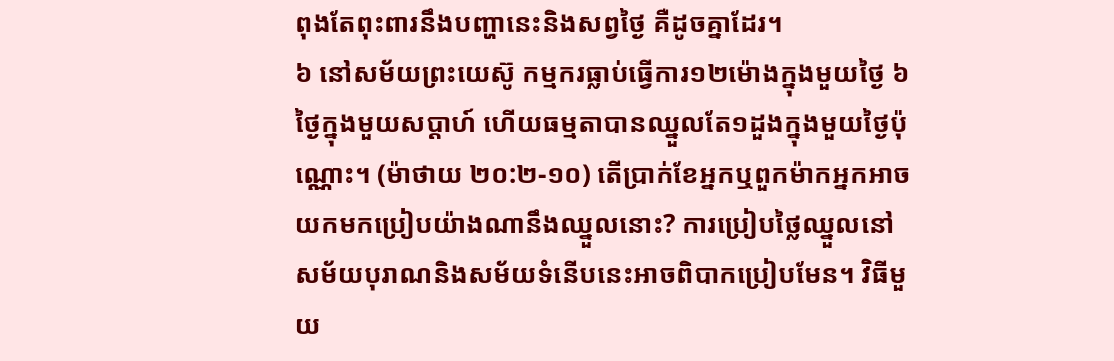ពុងតែពុះពារនឹងបញ្ហានេះនិងសព្វថ្ងៃ គឺដូចគ្នាដែរ។
៦ នៅសម័យព្រះយេស៊ូ កម្មករធ្លាប់ធ្វើការ១២ម៉ោងក្នុងមួយថ្ងៃ ៦ថ្ងៃក្នុងមួយសប្ដាហ៍ ហើយធម្មតាបានឈ្នួលតែ១ដួងក្នុងមួយថ្ងៃប៉ុណ្ណោះ។ (ម៉ាថាយ ២០:២-១០) តើប្រាក់ខែអ្នកឬពួកម៉ាកអ្នកអាចយកមកប្រៀបយ៉ាងណានឹងឈ្នួលនោះ? ការប្រៀបថ្លៃឈ្នួលនៅសម័យបុរាណនិងសម័យទំនើបនេះអាចពិបាកប្រៀបមែន។ វិធីមួយ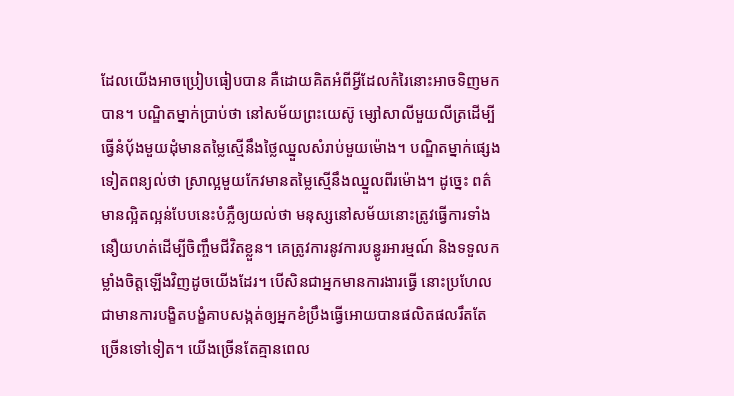ដែលយើងអាចប្រៀបធៀបបាន គឺដោយគិតអំពីអ្វីដែលកំរៃនោះអាចទិញមកបាន។ បណ្ឌិតម្នាក់ប្រាប់ថា នៅសម័យព្រះយេស៊ូ ម្សៅសាលីមួយលីត្រដើម្បីធ្វើនំប៉័ងមួយដុំមានតម្លៃស្មើនឹងថ្លៃឈ្នួលសំរាប់មួយម៉ោង។ បណ្ឌិតម្នាក់ផ្សេងទៀតពន្យល់ថា ស្រាល្អមួយកែវមានតម្លៃស្មើនឹងឈ្នួលពីរម៉ោង។ ដូច្នេះ ពត៌មានល្អិតល្អន់បែបនេះបំភ្លឺឲ្យយល់ថា មនុស្សនៅសម័យនោះត្រូវធ្វើការទាំងនឿយហត់ដើម្បីចិញ្ចឹមជីវិតខ្លួន។ គេត្រូវការនូវការបន្ធូរអារម្មណ៍ និងទទួលកម្លាំងចិត្តឡើងវិញដូចយើងដែរ។ បើសិនជាអ្នកមានការងារធ្វើ នោះប្រហែលជាមានការបង្ខិតបង្ខំគាបសង្កត់ឲ្យអ្នកខំប្រឹងធ្វើអោយបានផលិតផលរឹតតែច្រើនទៅទៀត។ យើងច្រើនតែគ្មានពេល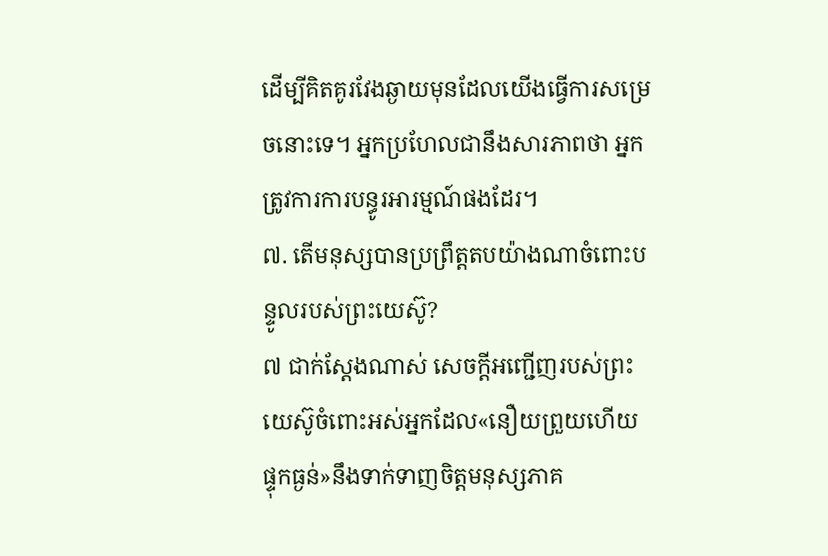ដើម្បីគិតគូរវែងឆ្ងាយមុនដែលយើងធ្វើការសម្រេចនោះទេ។ អ្នកប្រហែលជានឹងសារភាពថា អ្នកត្រូវការការបន្ធូរអារម្មណ៍ផងដែរ។
៧. តើមនុស្សបានប្រព្រឹត្តតបយ៉ាងណាចំពោះបន្ទូលរបស់ព្រះយេស៊ូ?
៧ ជាក់ស្តែងណាស់ សេចក្ដីអញ្ជើញរបស់ព្រះយេស៊ូចំពោះអស់អ្នកដែល«នឿយព្រួយហើយផ្ទុកធ្ងន់»នឹងទាក់ទាញចិត្តមនុស្សភាគ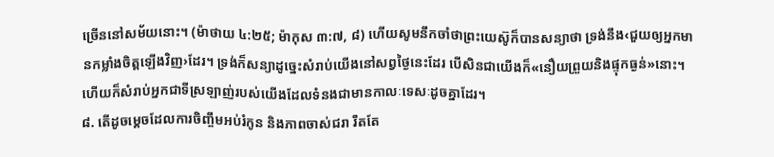ច្រើននៅសម័យនោះ។ (ម៉ាថាយ ៤:២៥; ម៉ាកុស ៣:៧, ៨) ហើយសូមនឹកចាំថាព្រះយេស៊ូក៏បានសន្យាថា ទ្រង់នឹង‹ជួយឲ្យអ្នកមានកម្លាំងចិត្តឡើងវិញ›ដែរ។ ទ្រង់ក៏សន្យាដូច្នេះសំរាប់យើងនៅសព្វថ្ងៃនេះដែរ បើសិនជាយើងក៏«នឿយព្រួយនិងផ្ទុកធ្ងន់»នោះ។ ហើយក៏សំរាប់អ្នកជាទីស្រឡាញ់របស់យើងដែលទំនងជាមានកាលៈទេសៈដូចគ្នាដែរ។
៨. តើដូចម្ដេចដែលការចិញ្ចឹមអប់រំកូន និងភាពចាស់ជរា រឹតតែ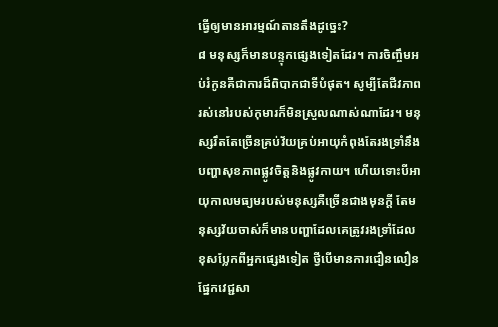ធ្វើឲ្យមានអារម្មណ៍តានតឹងដូច្នេះ?
៨ មនុស្សក៏មានបន្ទុកផ្សេងទៀតដែរ។ ការចិញ្ចឹមអប់រំកូនគឺជាការដ៏ពិបាកជាទីបំផុត។ សូម្បីតែជីវភាពរស់នៅរបស់កុមារក៏មិនស្រួលណាស់ណាដែរ។ មនុស្សរឹតតែច្រើនគ្រប់វ័យគ្រប់អាយុកំពុងតែរងទ្រាំនឹងបញ្ហាសុខភាពផ្លូវចិត្តនិងផ្លូវកាយ។ ហើយទោះបីអាយុកាលមធ្យមរបស់មនុស្សគឺច្រើនជាងមុនក្ដី តែមនុស្សវ័យចាស់ក៏មានបញ្ហាដែលគេត្រូវរងទ្រាំដែលខុសប្លែកពីអ្នកផ្សេងទៀត ថ្វីបើមានការជឿនលឿនផ្នែកវេជ្ជសា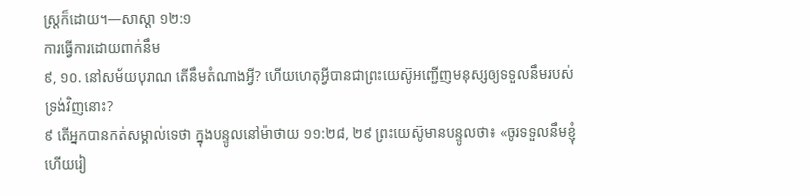ស្ត្រក៏ដោយ។—សាស្ដា ១២:១
ការធ្វើការដោយពាក់នឹម
៩, ១០. នៅសម័យបុរាណ តើនឹមតំណាងអ្វី? ហើយហេតុអ្វីបានជាព្រះយេស៊ូអញ្ជើញមនុស្សឲ្យទទួលនឹមរបស់ទ្រង់វិញនោះ?
៩ តើអ្នកបានកត់សម្គាល់ទេថា ក្នុងបន្ទូលនៅម៉ាថាយ ១១:២៨, ២៩ ព្រះយេស៊ូមានបន្ទូលថា៖ «ចូរទទួលនឹមខ្ញុំ ហើយរៀ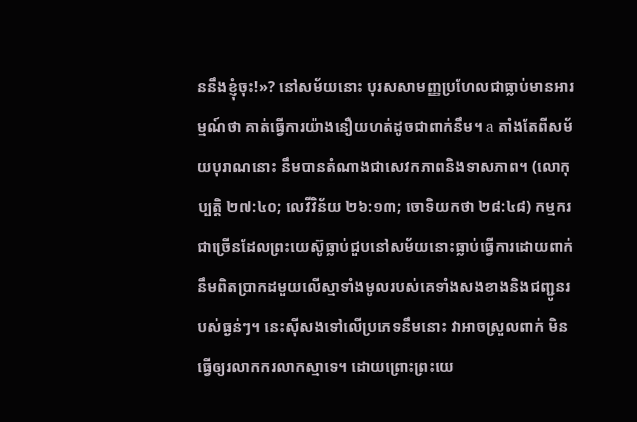ននឹងខ្ញុំចុះ!»? នៅសម័យនោះ បុរសសាមញ្ញប្រហែលជាធ្លាប់មានអារម្មណ៍ថា គាត់ធ្វើការយ៉ាងនឿយហត់ដូចជាពាក់នឹម។ a តាំងតែពីសម័យបុរាណនោះ នឹមបានតំណាងជាសេវកភាពនិងទាសភាព។ (លោកុប្បត្តិ ២៧:៤០; លេវីវិន័យ ២៦:១៣; ចោទិយកថា ២៨:៤៨) កម្មករជាច្រើនដែលព្រះយេស៊ូធ្លាប់ជួបនៅសម័យនោះធ្លាប់ធ្វើការដោយពាក់នឹមពិតប្រាកដមួយលើស្មាទាំងមូលរបស់គេទាំងសងខាងនិងជញ្ជូនរបស់ធ្ងន់ៗ។ នេះស៊ីសងទៅលើប្រភេទនឹមនោះ វាអាចស្រួលពាក់ មិនធ្វើឲ្យរលាកករលាកស្មាទេ។ ដោយព្រោះព្រះយេ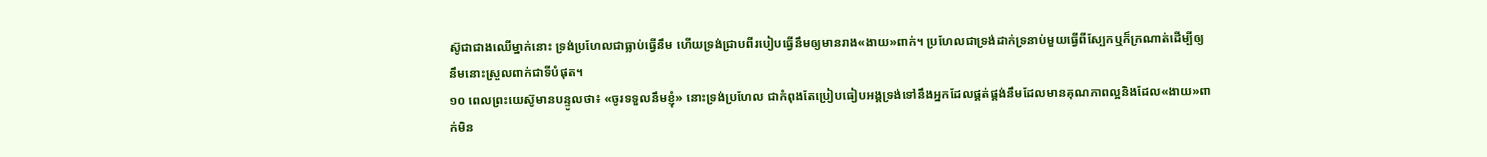ស៊ូជាជាងឈើម្នាក់នោះ ទ្រង់ប្រហែលជាធ្លាប់ធ្វើនឹម ហើយទ្រង់ជ្រាបពីរបៀបធ្វើនឹមឲ្យមានរាង«ងាយ»ពាក់។ ប្រហែលជាទ្រង់ដាក់ទ្រនាប់មួយធ្វើពីស្បែកឬក៏ក្រណាត់ដើម្បីឲ្យនឹមនោះស្រួលពាក់ជាទីបំផុត។
១០ ពេលព្រះយេស៊ូមានបន្ទូលថា៖ «ចូរទទួលនឹមខ្ញុំ» នោះទ្រង់ប្រហែល ជាកំពុងតែប្រៀបធៀបអង្គទ្រង់ទៅនឹងអ្នកដែលផ្គត់ផ្គង់នឹមដែលមានគុណភាពល្អនិងដែល«ងាយ»ពាក់មិន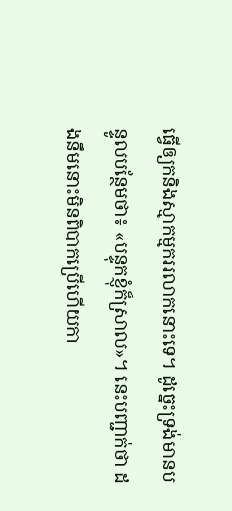ធ្វើឲ្យកនិងស្មាកម្មកររលាកនោះទេ។ ដូច្នេះទ្រង់មានបន្ទូលបន្ថែមថា៖ «បន្ទុកខ្ញុំក៏ស្រាល»។ នេះបញ្ជាក់ថា ដងនឹមនោះមិនពិបាកប្រើហើយកា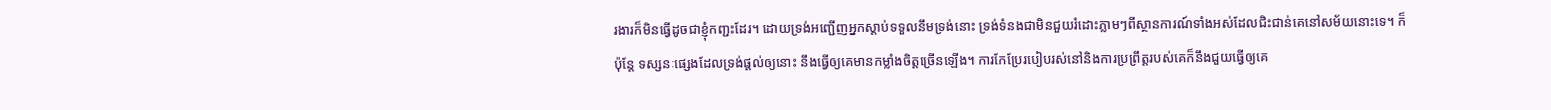រងារក៏មិនធ្វើដូចជាខ្ញុំកញ្ជះដែរ។ ដោយទ្រង់អញ្ជើញអ្នកស្ដាប់ទទួលនឹមទ្រង់នោះ ទ្រង់ទំនងជាមិនជួយរំដោះភ្លាមៗពីស្ថានការណ៍ទាំងអស់ដែលជិះជាន់គេនៅសម័យនោះទេ។ ក៏ប៉ុន្តែ ទស្សនៈផ្សេងដែលទ្រង់ផ្ដល់ឲ្យនោះ នឹងធ្វើឲ្យគេមានកម្លាំងចិត្តច្រើនឡើង។ ការកែប្រែរបៀបរស់នៅនិងការប្រព្រឹត្តរបស់គេក៏នឹងជួយធ្វើឲ្យគេ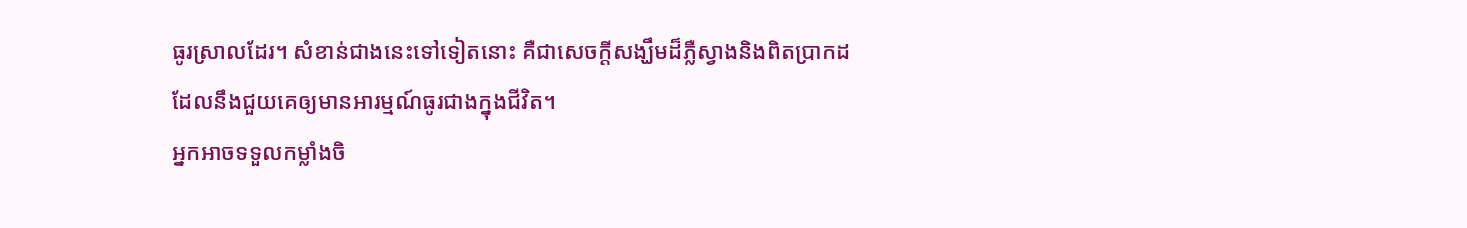ធូរស្រាលដែរ។ សំខាន់ជាងនេះទៅទៀតនោះ គឺជាសេចក្ដីសង្ឃឹមដ៏ភ្លឺស្វាងនិងពិតប្រាកដដែលនឹងជួយគេឲ្យមានអារម្មណ៍ធូរជាងក្នុងជីវិត។
អ្នកអាចទទួលកម្លាំងចិ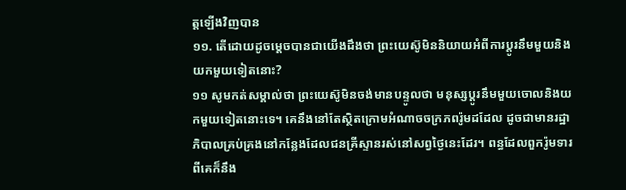ត្តឡើងវិញបាន
១១. តើដោយដូចម្ដេចបានជាយើងដឹងថា ព្រះយេស៊ូមិននិយាយអំពីការប្ដូរនឹមមួយនិងយកមួយទៀតនោះ?
១១ សូមកត់សម្គាល់ថា ព្រះយេស៊ូមិនចង់មានបន្ទូលថា មនុស្សប្ដូរនឹមមួយចោលនិងយកមួយទៀតនោះទេ។ គេនឹងនៅតែស្ថិតក្រោមអំណាចចក្រភពរ៉ូមដដែល ដូចជាមានរដ្ឋាភិបាលគ្រប់គ្រងនៅកន្លែងដែលជនគ្រីស្ទានរស់នៅសព្វថ្ងៃនេះដែរ។ ពន្ធដែលពួករ៉ូមទារពីគេក៏នឹង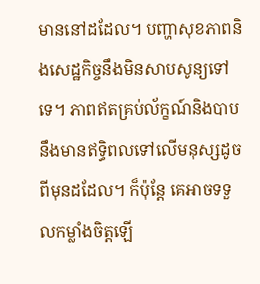មាននៅដដែល។ បញ្ហាសុខភាពនិងសេដ្ឋកិច្ចនឹងមិនសាបសូន្យទៅទេ។ ភាពឥតគ្រប់ល័ក្ខណ៍និងបាបនឹងមានឥទ្ធិពលទៅលើមនុស្សដូចពីមុនដដែល។ ក៏ប៉ុន្តែ គេអាចទទួលកម្លាំងចិត្តឡើ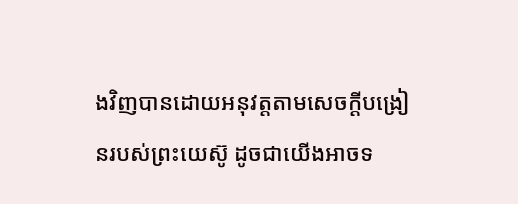ងវិញបានដោយអនុវត្តតាមសេចក្ដីបង្រៀនរបស់ព្រះយេស៊ូ ដូចជាយើងអាចទ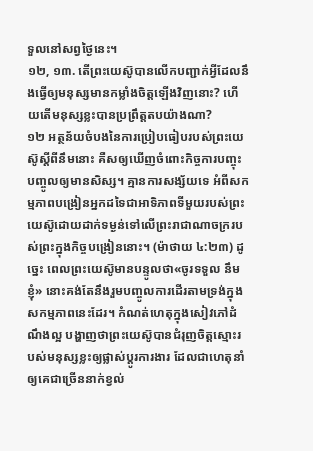ទួលនៅសព្វថ្ងៃនេះ។
១២, ១៣. តើព្រះយេស៊ូបានលើកបញ្ជាក់អ្វីដែលនឹងធ្វើឲ្យមនុស្សមានកម្លាំងចិត្តឡើងវិញនោះ? ហើយតើមនុស្សខ្លះបានប្រព្រឹត្តតបយ៉ាងណា?
១២ អត្ថន័យចំបងនៃការប្រៀបធៀបរបស់ព្រះយេស៊ូស្តីពីនឹមនោះ គឺសឲ្យឃើញចំពោះកិច្ចការបញ្ចុះបញ្ចូលឲ្យមានសិស្ស។ គ្មានការសង្ស័យទេ អំពីសកម្មភាពបង្រៀនអ្នកដទៃជាអាទិភាពទីមួយរបស់ព្រះយេស៊ូដោយដាក់ទម្ងន់ទៅលើព្រះរាជាណាចក្ររបស់ព្រះក្នុងកិច្ចបង្រៀននោះ។ (ម៉ាថាយ ៤:២៣) ដូច្នេះ ពេលព្រះយេស៊ូមានបន្ទូលថា«ចូរទទួល នឹមខ្ញុំ» នោះគង់តែនឹងរួមបញ្ចូលការដើរតាមទ្រង់ក្នុងសកម្មភាពនេះដែរ។ កំណត់ហេតុក្នុងសៀវភៅដំណឹងល្អ បង្ហាញថាព្រះយេស៊ូបានជំរុញចិត្តស្មោះរបស់មនុស្សខ្លះឲ្យផ្លាស់ប្ដូរការងារ ដែលជាហេតុនាំឲ្យគេជាច្រើននាក់ខ្វល់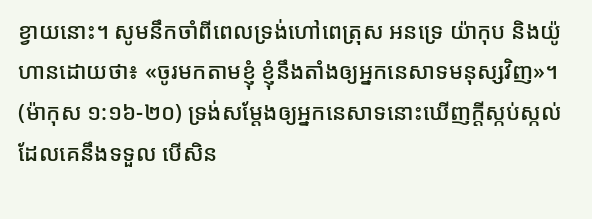ខ្វាយនោះ។ សូមនឹកចាំពីពេលទ្រង់ហៅពេត្រុស អនទ្រេ យ៉ាកុប និងយ៉ូហានដោយថា៖ «ចូរមកតាមខ្ញុំ ខ្ញុំនឹងតាំងឲ្យអ្នកនេសាទមនុស្សវិញ»។ (ម៉ាកុស ១:១៦-២០) ទ្រង់សម្ដែងឲ្យអ្នកនេសាទនោះឃើញក្ដីស្កប់ស្កល់ដែលគេនឹងទទួល បើសិន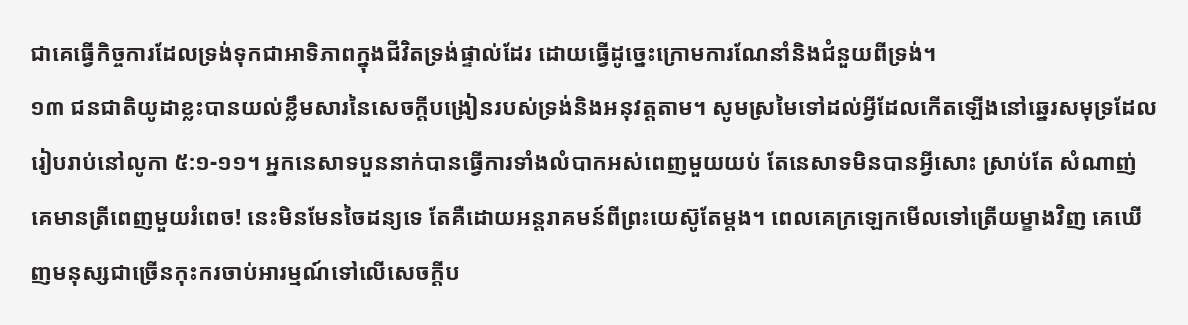ជាគេធ្វើកិច្ចការដែលទ្រង់ទុកជាអាទិភាពក្នុងជីវិតទ្រង់ផ្ទាល់ដែរ ដោយធ្វើដូច្នេះក្រោមការណែនាំនិងជំនួយពីទ្រង់។
១៣ ជនជាតិយូដាខ្លះបានយល់ខ្លឹមសារនៃសេចក្ដីបង្រៀនរបស់ទ្រង់និងអនុវត្តតាម។ សូមស្រមៃទៅដល់អ្វីដែលកើតឡើងនៅឆ្នេរសមុទ្រដែលរៀបរាប់នៅលូកា ៥:១-១១។ អ្នកនេសាទបួននាក់បានធ្វើការទាំងលំបាកអស់ពេញមួយយប់ តែនេសាទមិនបានអ្វីសោះ ស្រាប់តែ សំណាញ់គេមានត្រីពេញមួយរំពេច! នេះមិនមែនចៃដន្យទេ តែគឺដោយអន្តរាគមន៍ពីព្រះយេស៊ូតែម្ដង។ ពេលគេក្រឡេកមើលទៅត្រើយម្ខាងវិញ គេឃើញមនុស្សជាច្រើនកុះករចាប់អារម្មណ៍ទៅលើសេចក្ដីប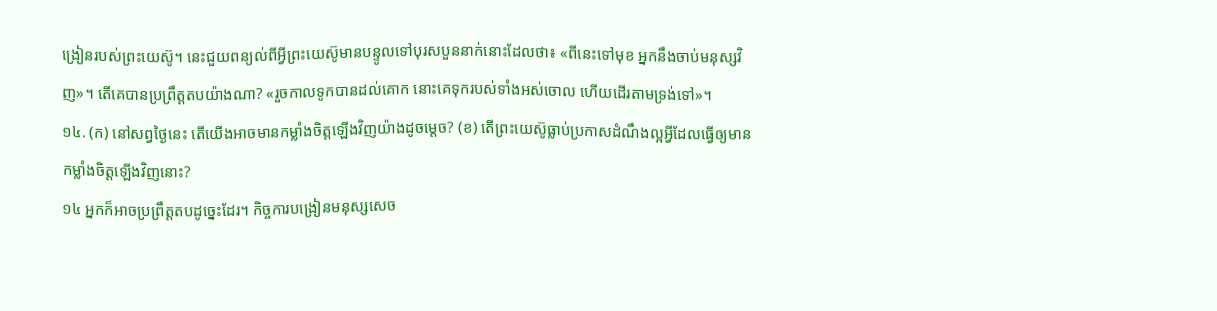ង្រៀនរបស់ព្រះយេស៊ូ។ នេះជួយពន្យល់ពីអ្វីព្រះយេស៊ូមានបន្ទូលទៅបុរសបួននាក់នោះដែលថា៖ «ពីនេះទៅមុខ អ្នកនឹងចាប់មនុស្សវិញ»។ តើគេបានប្រព្រឹត្តតបយ៉ាងណា? «រួចកាលទូកបានដល់គោក នោះគេទុករបស់ទាំងអស់ចោល ហើយដើរតាមទ្រង់ទៅ»។
១៤. (ក) នៅសព្វថ្ងៃនេះ តើយើងអាចមានកម្លាំងចិត្តឡើងវិញយ៉ាងដូចម្ដេច? (ខ) តើព្រះយេស៊ូធ្លាប់ប្រកាសដំណឹងល្អអ្វីដែលធ្វើឲ្យមានកម្លាំងចិត្តឡើងវិញនោះ?
១៤ អ្នកក៏អាចប្រព្រឹត្តតបដូច្នេះដែរ។ កិច្ចការបង្រៀនមនុស្សសេច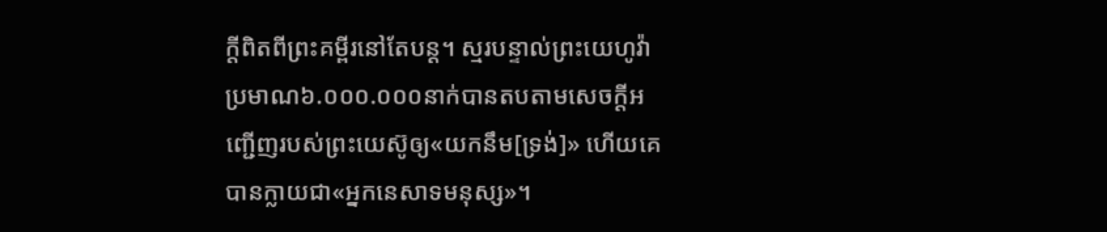ក្ដីពិតពីព្រះគម្ពីរនៅតែបន្ត។ ស្មរបន្ទាល់ព្រះយេហូវ៉ាប្រមាណ៦.០០០.០០០នាក់បានតបតាមសេចក្ដីអញ្ជើញរបស់ព្រះយេស៊ូឲ្យ«យកនឹម[ទ្រង់]» ហើយគេបានក្លាយជា«អ្នកនេសាទមនុស្ស»។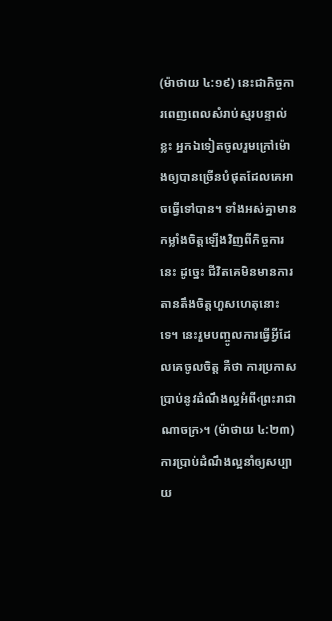(ម៉ាថាយ ៤:១៩) នេះជាកិច្ចការពេញពេលសំរាប់ស្មរបន្ទាល់ខ្លះ អ្នកឯទៀតចូលរួមក្រៅម៉ោងឲ្យបានច្រើនបំផុតដែលគេអាចធ្វើទៅបាន។ ទាំងអស់គ្នាមានកម្លាំងចិត្តឡើងវិញពីកិច្ចការនេះ ដូច្នេះ ជីវិតគេមិនមានការតានតឹងចិត្តហួសហេតុនោះទេ។ នេះរួមបញ្ចូលការធ្វើអ្វីដែលគេចូលចិត្ត គឺថា ការប្រកាសប្រាប់នូវដំណឹងល្អអំពី‹ព្រះរាជាណាចក្រ›។ (ម៉ាថាយ ៤:២៣) ការប្រាប់ដំណឹងល្អនាំឲ្យសប្បាយ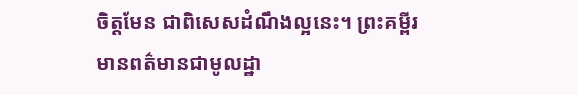ចិត្តមែន ជាពិសេសដំណឹងល្អនេះ។ ព្រះគម្ពីរមានពត៌មានជាមូលដ្ឋា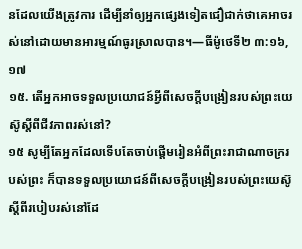នដែលយើងត្រូវការ ដើម្បីនាំឲ្យអ្នកផ្សេងទៀតជឿជាក់ថាគេអាចរស់នៅដោយមានអារម្មណ៍ធូរស្រាលបាន។—ធីម៉ូថេទី២ ៣:១៦, ១៧
១៥. តើអ្នកអាចទទួលប្រយោជន៍អ្វីពីសេចក្ដីបង្រៀនរបស់ព្រះយេស៊ូស្តីពីជីវភាពរស់នៅ?
១៥ សូម្បីតែអ្នកដែលទើបតែចាប់ផ្ដើមរៀនអំពីព្រះរាជាណាចក្ររបស់ព្រះ ក៏បានទទួលប្រយោជន៍ពីសេចក្ដីបង្រៀនរបស់ព្រះយេស៊ូស្តីពីរបៀបរស់នៅដែ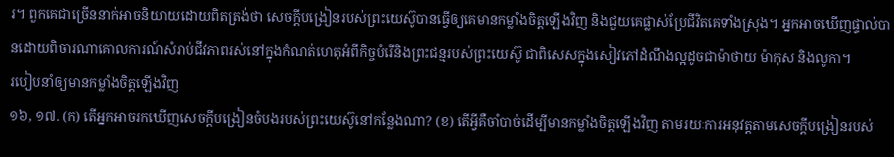រ។ ពួកគេជាច្រើននាក់អាចនិយាយដោយពិតត្រង់ថា សេចក្ដីបង្រៀនរបស់ព្រះយេស៊ូបានធ្វើឲ្យគេមានកម្លាំងចិត្តឡើងវិញ និងជួយគេផ្លាស់ប្រែជីវិតគេទាំងស្រុង។ អ្នកអាចឃើញផ្ទាល់បានដោយពិចារណាគោលការណ៍សំរាប់ជីវភាពរស់នៅក្នុងកំណត់ហេតុអំពីកិច្ចបំរើនិងព្រះជន្មរបស់ព្រះយេស៊ូ ជាពិសេសក្នុងសៀវភៅដំណឹងល្អដូចជាម៉ាថាយ ម៉ាកុស និងលូកា។
របៀបនាំឲ្យមានកម្លាំងចិត្តឡើងវិញ
១៦, ១៧. (ក) តើអ្នកអាចរកឃើញសេចក្ដីបង្រៀនចំបងរបស់ព្រះយេស៊ូនៅកន្លែងណា? (ខ) តើអ្វីគឺចាំបាច់ដើម្បីមានកម្លាំងចិត្តឡើងវិញ តាមរយៈការអនុវត្តតាមសេចក្ដីបង្រៀនរបស់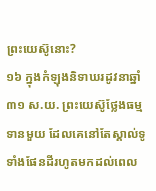ព្រះយេស៊ូនោះ?
១៦ ក្នុងកំឡុងនិទាឃរដូវនាឆ្នាំ៣១ ស.យ. ព្រះយេស៊ូថ្លែងធម្មទានមួយ ដែលគេនៅតែស្គាល់ទូទាំងផែនដីរហូតមកដល់ពេល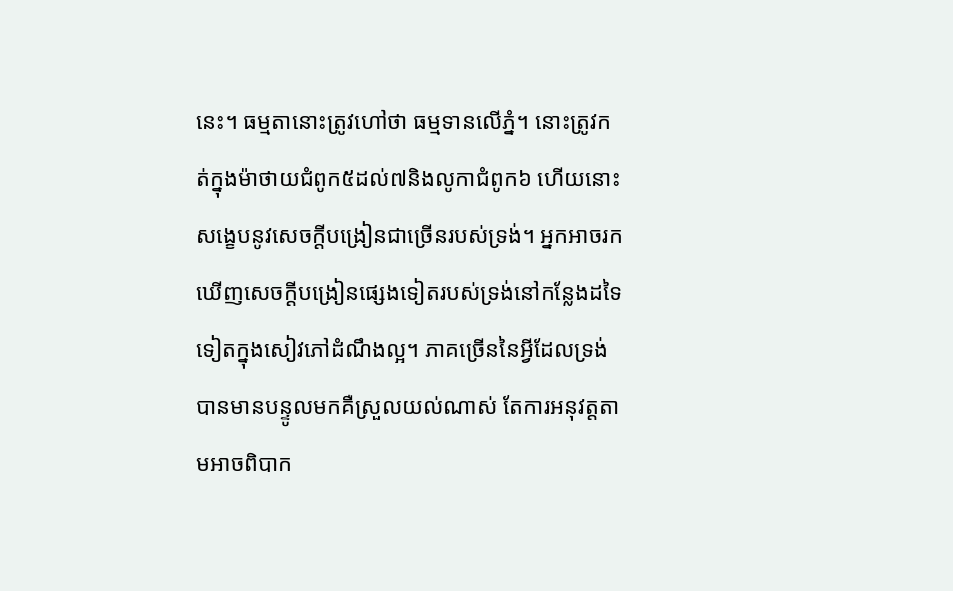នេះ។ ធម្មតានោះត្រូវហៅថា ធម្មទានលើភ្នំ។ នោះត្រូវកត់ក្នុងម៉ាថាយជំពូក៥ដល់៧និងលូកាជំពូក៦ ហើយនោះសង្ខេបនូវសេចក្ដីបង្រៀនជាច្រើនរបស់ទ្រង់។ អ្នកអាចរកឃើញសេចក្ដីបង្រៀនផ្សេងទៀតរបស់ទ្រង់នៅកន្លែងដទៃទៀតក្នុងសៀវភៅដំណឹងល្អ។ ភាគច្រើននៃអ្វីដែលទ្រង់បានមានបន្ទូលមកគឺស្រួលយល់ណាស់ តែការអនុវត្តតាមអាចពិបាក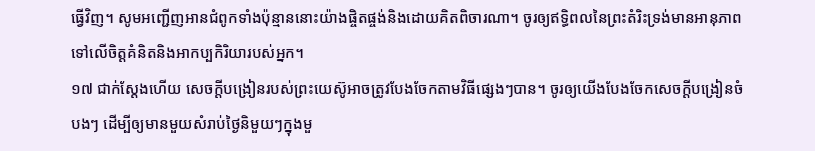ធ្វើវិញ។ សូមអញ្ជើញអានជំពូកទាំងប៉ុន្មាននោះយ៉ាងផ្ចិតផ្ចង់និងដោយគិតពិចារណា។ ចូរឲ្យឥទ្ធិពលនៃព្រះតំរិះទ្រង់មានអានុភាពទៅលើចិត្តគំនិតនិងអាកប្បកិរិយារបស់អ្នក។
១៧ ជាក់ស្តែងហើយ សេចក្ដីបង្រៀនរបស់ព្រះយេស៊ូអាចត្រូវបែងចែកតាមវិធីផ្សេងៗបាន។ ចូរឲ្យយើងបែងចែកសេចក្ដីបង្រៀនចំបងៗ ដើម្បីឲ្យមានមួយសំរាប់ថ្ងៃនិមួយៗក្នុងមួ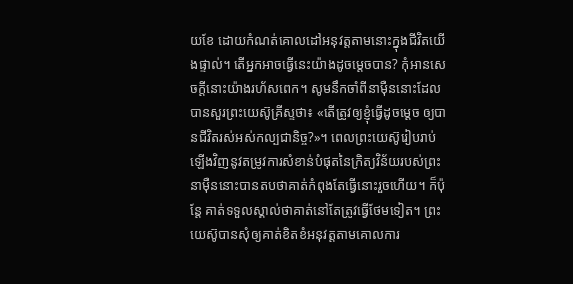យខែ ដោយកំណត់គោលដៅអនុវត្តតាមនោះក្នុងជីវិតយើងផ្ទាល់។ តើអ្នកអាចធ្វើនេះយ៉ាងដូចម្ដេចបាន? កុំអានសេចក្ដីនោះយ៉ាងរហ័សពេក។ សូមនឹកចាំពីនាម៉ឺននោះដែលបានសួរព្រះយេស៊ូគ្រីស្ទថា៖ «តើត្រូវឲ្យខ្ញុំធ្វើដូចម្ដេច ឲ្យបានជីវិតរស់អស់កល្បជានិច្ច?»។ ពេលព្រះយេស៊ូរៀបរាប់ឡើងវិញនូវតម្រូវការសំខាន់បំផុតនៃក្រិត្យវិន័យរបស់ព្រះ នាម៉ឺននោះបានតបថាគាត់កំពុងតែធ្វើនោះរួចហើយ។ ក៏ប៉ុន្តែ គាត់ទទួលស្គាល់ថាគាត់នៅតែត្រូវធ្វើថែមទៀត។ ព្រះយេស៊ូបានសុំឲ្យគាត់ខិតខំអនុវត្តតាមគោលការ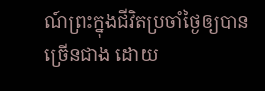ណ៍ព្រះក្នុងជីវិតប្រចាំថ្ងៃឲ្យបានច្រើនជាង ដោយ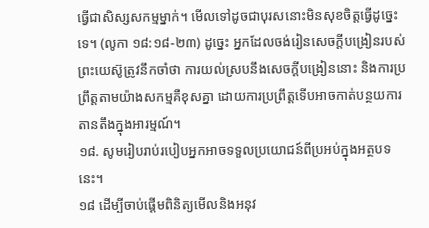ធ្វើជាសិស្សសកម្មម្នាក់។ មើលទៅដូចជាបុរសនោះមិនសុខចិត្តធ្វើដូច្នេះទេ។ (លូកា ១៨:១៨-២៣) ដូច្នេះ អ្នកដែលចង់រៀនសេចក្ដីបង្រៀនរបស់ព្រះយេស៊ូត្រូវនឹកចាំថា ការយល់ស្របនឹងសេចក្ដីបង្រៀននោះ និងការប្រព្រឹត្តតាមយ៉ាងសកម្មគឺខុសគ្នា ដោយការប្រព្រឹត្តទើបអាចកាត់បន្ថយការតានតឹងក្នុងអារម្មណ៍។
១៨. សូមរៀបរាប់របៀបអ្នកអាចទទួលប្រយោជន៍ពីប្រអប់ក្នុងអត្ថបទនេះ។
១៨ ដើម្បីចាប់ផ្ដើមពិនិត្យមើលនិងអនុវ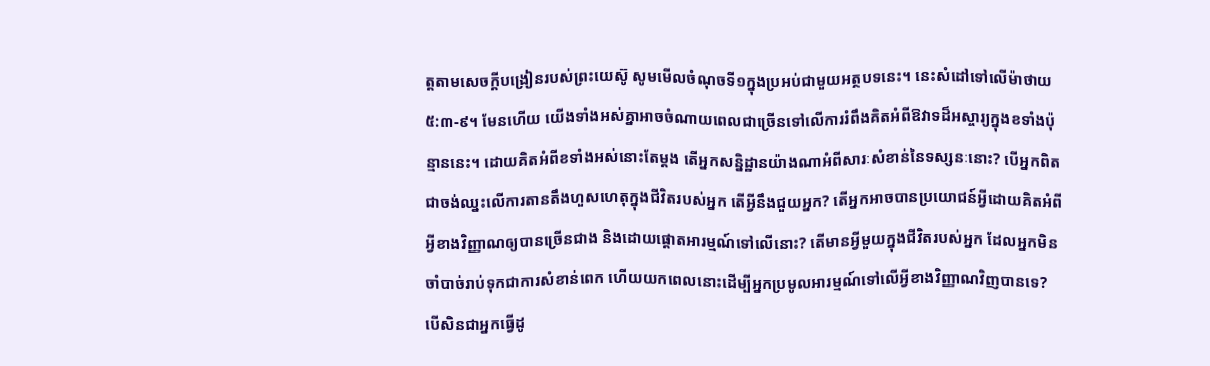ត្តតាមសេចក្ដីបង្រៀនរបស់ព្រះយេស៊ូ សូមមើលចំណុចទី១ក្នុងប្រអប់ជាមួយអត្ថបទនេះ។ នេះសំដៅទៅលើម៉ាថាយ ៥:៣-៩។ មែនហើយ យើងទាំងអស់គ្នាអាចចំណាយពេលជាច្រើនទៅលើការរំពឹងគិតអំពីឱវាទដ៏អស្ចារ្យក្នុងខទាំងប៉ុន្មាននេះ។ ដោយគិតអំពីខទាំងអស់នោះតែម្ដង តើអ្នកសន្និដ្ឋានយ៉ាងណាអំពីសារៈសំខាន់នៃទស្សនៈនោះ? បើអ្នកពិតជាចង់ឈ្នះលើការតានតឹងហួសហេតុក្នុងជីវិតរបស់អ្នក តើអ្វីនឹងជួយអ្នក? តើអ្នកអាចបានប្រយោជន៍អ្វីដោយគិតអំពីអ្វីខាងវិញ្ញាណឲ្យបានច្រើនជាង និងដោយផ្ដោតអារម្មណ៍ទៅលើនោះ? តើមានអ្វីមួយក្នុងជីវិតរបស់អ្នក ដែលអ្នកមិនចាំបាច់រាប់ទុកជាការសំខាន់ពេក ហើយយកពេលនោះដើម្បីអ្នកប្រមូលអារម្មណ៍ទៅលើអ្វីខាងវិញ្ញាណវិញបានទេ? បើសិនជាអ្នកធ្វើដូ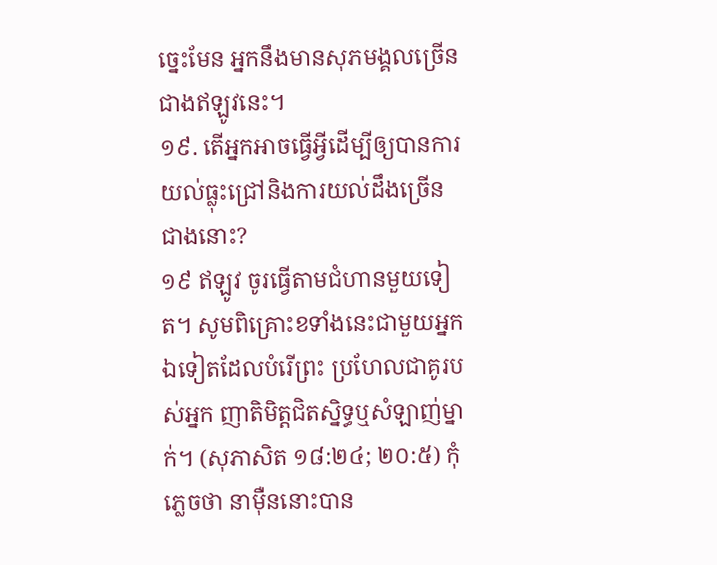ច្នេះមែន អ្នកនឹងមានសុភមង្គលច្រើនជាងឥឡូវនេះ។
១៩. តើអ្នកអាចធ្វើអ្វីដើម្បីឲ្យបានការយល់ធ្លុះជ្រៅនិងការយល់ដឹងច្រើនជាងនោះ?
១៩ ឥឡូវ ចូរធ្វើតាមជំហានមួយទៀត។ សូមពិគ្រោះខទាំងនេះជាមួយអ្នកឯទៀតដែលបំរើព្រះ ប្រហែលជាគូរបស់អ្នក ញាតិមិត្តជិតស្និទ្ធឬសំឡាញ់ម្នាក់។ (សុភាសិត ១៨:២៤; ២០:៥) កុំភ្លេចថា នាម៉ឺននោះបាន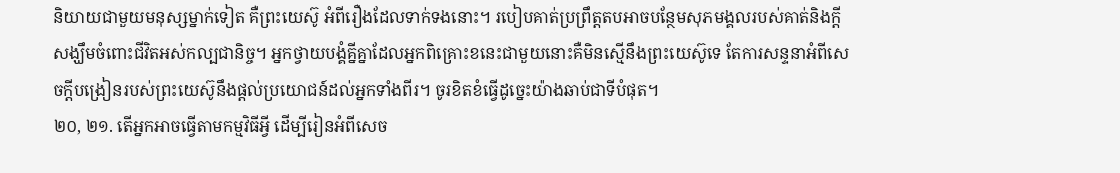និយាយជាមួយមនុស្សម្នាក់ទៀត គឺព្រះយេស៊ូ អំពីរឿងដែលទាក់ទងនោះ។ របៀបគាត់ប្រព្រឹត្តតបអាចបន្ថែមសុភមង្គលរបស់គាត់និងក្ដីសង្ឃឹមចំពោះជីវិតអស់កល្បជានិច្ច។ អ្នកថ្វាយបង្គំគ្នីគ្នាដែលអ្នកពិគ្រោះខនេះជាមួយនោះគឺមិនស្មើនឹងព្រះយេស៊ូទេ តែការសន្ទនាអំពីសេចក្ដីបង្រៀនរបស់ព្រះយេស៊ូនឹងផ្ដល់ប្រយោជន៍ដល់អ្នកទាំងពីរ។ ចូរខិតខំធ្វើដូច្នេះយ៉ាងឆាប់ជាទីបំផុត។
២០, ២១. តើអ្នកអាចធ្វើតាមកម្មវិធីអ្វី ដើម្បីរៀនអំពីសេច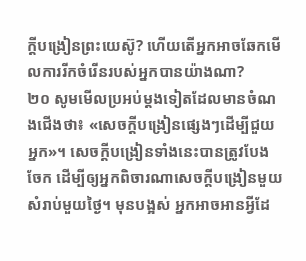ក្ដីបង្រៀនព្រះយេស៊ូ? ហើយតើអ្នកអាចឆែកមើលការរីកចំរើនរបស់អ្នកបានយ៉ាងណា?
២០ សូមមើលប្រអប់ម្ដងទៀតដែលមានចំណងជើងថា៖ «សេចក្ដីបង្រៀនផ្សេងៗដើម្បីជួយអ្នក»។ សេចក្ដីបង្រៀនទាំងនេះបានត្រូវបែងចែក ដើម្បីឲ្យអ្នកពិចារណាសេចក្ដីបង្រៀនមួយសំរាប់មួយថ្ងៃ។ មុនបង្អស់ អ្នកអាចអានអ្វីដែ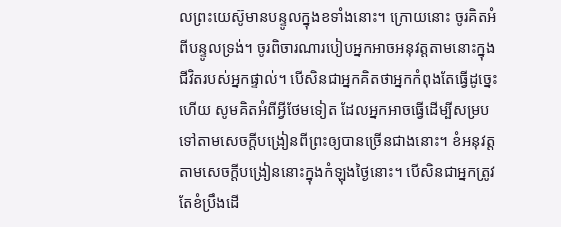លព្រះយេស៊ូមានបន្ទូលក្នុងខទាំងនោះ។ ក្រោយនោះ ចូរគិតអំពីបន្ទូលទ្រង់។ ចូរពិចារណារបៀបអ្នកអាចអនុវត្តតាមនោះក្នុងជីវិតរបស់អ្នកផ្ទាល់។ បើសិនជាអ្នកគិតថាអ្នកកំពុងតែធ្វើដូច្នេះហើយ សូមគិតអំពីអ្វីថែមទៀត ដែលអ្នកអាចធ្វើដើម្បីសម្របទៅតាមសេចក្ដីបង្រៀនពីព្រះឲ្យបានច្រើនជាងនោះ។ ខំអនុវត្តតាមសេចក្ដីបង្រៀននោះក្នុងកំឡុងថ្ងៃនោះ។ បើសិនជាអ្នកត្រូវតែខំប្រឹងដើ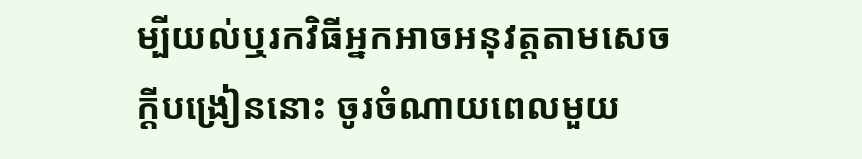ម្បីយល់ឬរកវិធីអ្នកអាចអនុវត្តតាមសេចក្ដីបង្រៀននោះ ចូរចំណាយពេលមួយ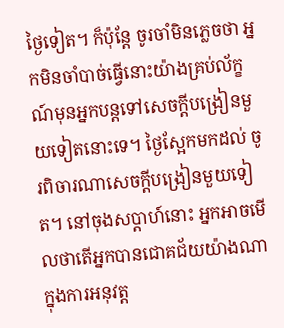ថ្ងៃទៀត។ ក៏ប៉ុន្តែ ចូរចាំមិនភ្លេចថា អ្នកមិនចាំបាច់ធ្វើនោះយ៉ាងគ្រប់ល័ក្ខណ៍មុនអ្នកបន្តទៅសេចក្ដីបង្រៀនមួយទៀតនោះទេ។ ថ្ងៃស្អែកមកដល់ ចូរពិចារណាសេចក្ដីបង្រៀនមួយទៀត។ នៅចុងសប្ដាហ៍នោះ អ្នកអាចមើលថាតើអ្នកបានជោគជ័យយ៉ាងណាក្នុងការអនុវត្ត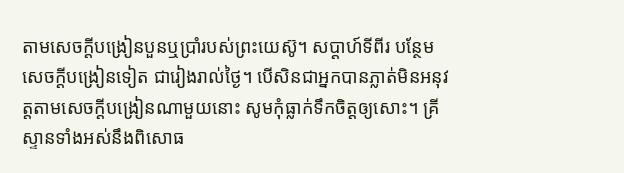តាមសេចក្ដីបង្រៀនបួនឬប្រាំរបស់ព្រះយេស៊ូ។ សប្ដាហ៍ទីពីរ បន្ថែមសេចក្ដីបង្រៀនទៀត ជារៀងរាល់ថ្ងៃ។ បើសិនជាអ្នកបានភ្លាត់មិនអនុវត្តតាមសេចក្ដីបង្រៀនណាមួយនោះ សូមកុំធ្លាក់ទឹកចិត្តឲ្យសោះ។ គ្រីស្ទានទាំងអស់នឹងពិសោធ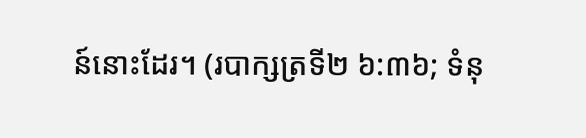ន៍នោះដែរ។ (របាក្សត្រទី២ ៦:៣៦; ទំនុ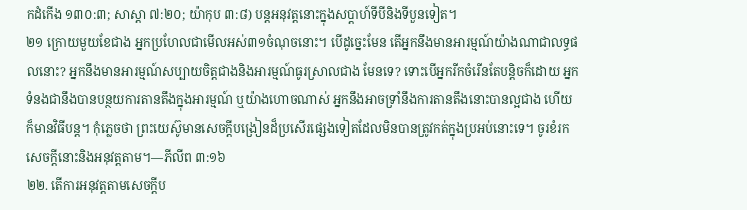កដំកើង ១៣០:៣; សាស្ដា ៧:២០; យ៉ាកុប ៣:៨) បន្តអនុវត្តនោះក្នុងសប្ដាហ៍ទីបីនិងទីបួនទៀត។
២១ ក្រោយមួយខែជាង អ្នកប្រហែលជាមើលអស់៣១ចំណុចនោះ។ បើដូច្នេះមែន តើអ្នកនឹងមានអារម្មណ៍យ៉ាងណាជាលទ្ធផលនោះ? អ្នកនឹងមានអារម្មណ៍សប្បាយចិត្តជាងនិងអារម្មណ៍ធូរស្រាលជាង មែនទេ? ទោះបើអ្នករីកចំរើនតែបន្ដិចក៏ដោយ អ្នកទំនងជានឹងបានបន្ថយការតានតឹងក្នុងអារម្មណ៍ ឬយ៉ាងហោចណាស់ អ្នកនឹងអាចទ្រាំនឹងការតានតឹងនោះបានល្អជាង ហើយក៏មានវិធីបន្ត។ កុំភ្លេចថា ព្រះយេស៊ូមានសេចក្ដីបង្រៀនដ៏ប្រសើរផ្សេងទៀតដែលមិនបានត្រូវកត់ក្នុងប្រអប់នោះទេ។ ចូរខំរកសេចក្ដីនោះនិងអនុវត្តតាម។—ភីលីព ៣:១៦
២២. តើការអនុវត្តតាមសេចក្ដីប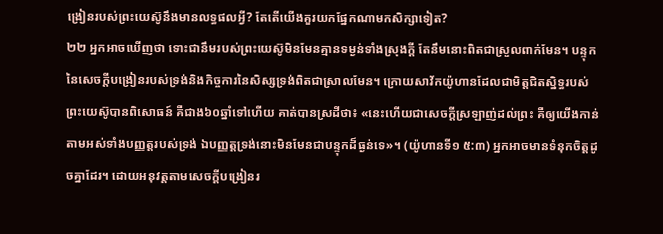ង្រៀនរបស់ព្រះយេស៊ូនឹងមានលទ្ធផលអ្វី? តែតើយើងគួរយកផ្នែកណាមកសិក្សាទៀត?
២២ អ្នកអាចឃើញថា ទោះជានឹមរបស់ព្រះយេស៊ូមិនមែនគ្មានទម្ងន់ទាំងស្រុងក្ដី តែនឹមនោះពិតជាស្រួលពាក់មែន។ បន្ទុកនៃសេចក្ដីបង្រៀនរបស់ទ្រង់និងកិច្ចការនៃសិស្សទ្រង់ពិតជាស្រាលមែន។ ក្រោយសាវ័កយ៉ូហានដែលជាមិត្តជិតស្និទ្ធរបស់ព្រះយេស៊ូបានពិសោធន៍ គឺជាង៦០ឆ្នាំទៅហើយ គាត់បានស្រដីថា៖ «នេះហើយជាសេចក្ដីស្រឡាញ់ដល់ព្រះ គឺឲ្យយើងកាន់តាមអស់ទាំងបញ្ញត្តរបស់ទ្រង់ ឯបញ្ញត្តទ្រង់នោះមិនមែនជាបន្ទុកដ៏ធ្ងន់ទេ»។ (យ៉ូហានទី១ ៥:៣) អ្នកអាចមានទំនុកចិត្តដូចគ្នាដែរ។ ដោយអនុវត្តតាមសេចក្ដីបង្រៀនរ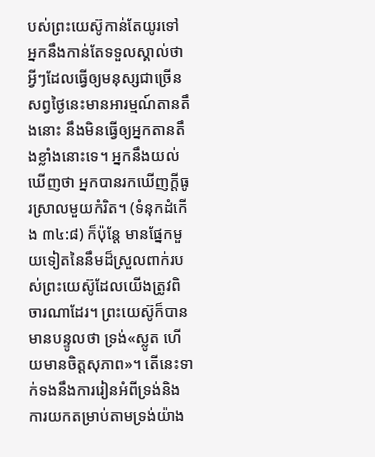បស់ព្រះយេស៊ូកាន់តែយូរទៅ អ្នកនឹងកាន់តែទទួលស្គាល់ថា អ្វីៗដែលធ្វើឲ្យមនុស្សជាច្រើនសព្វថ្ងៃនេះមានអារម្មណ៍តានតឹងនោះ នឹងមិនធ្វើឲ្យអ្នកតានតឹងខ្លាំងនោះទេ។ អ្នកនឹងយល់ឃើញថា អ្នកបានរកឃើញក្ដីធូរស្រាលមួយកំរិត។ (ទំនុកដំកើង ៣៤:៨) ក៏ប៉ុន្តែ មានផ្នែកមួយទៀតនៃនឹមដ៏ស្រួលពាក់របស់ព្រះយេស៊ូដែលយើងត្រូវពិចារណាដែរ។ ព្រះយេស៊ូក៏បានមានបន្ទូលថា ទ្រង់«ស្លូត ហើយមានចិត្តសុភាព»។ តើនេះទាក់ទងនឹងការរៀនអំពីទ្រង់និងការយកតម្រាប់តាមទ្រង់យ៉ាង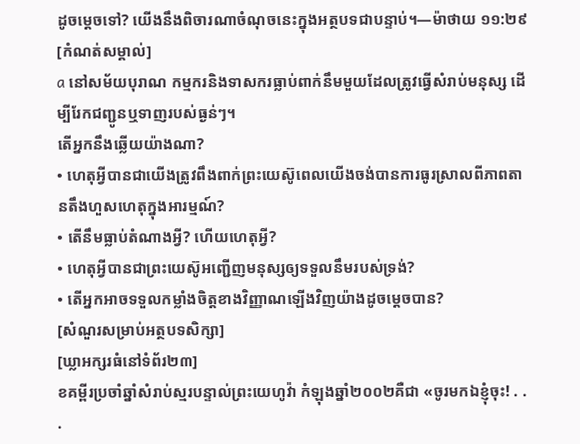ដូចម្ដេចទៅ? យើងនឹងពិចារណាចំណុចនេះក្នុងអត្ថបទជាបន្ទាប់។—ម៉ាថាយ ១១:២៩
[កំណត់សម្គាល់]
a នៅសម័យបុរាណ កម្មករនិងទាសករធ្លាប់ពាក់នឹមមួយដែលត្រូវធ្វើសំរាប់មនុស្ស ដើម្បីរែកជញ្ជូនឬទាញរបស់ធ្ងន់ៗ។
តើអ្នកនឹងឆ្លើយយ៉ាងណា?
• ហេតុអ្វីបានជាយើងត្រូវពឹងពាក់ព្រះយេស៊ូពេលយើងចង់បានការធូរស្រាលពីភាពតានតឹងហួសហេតុក្នុងអារម្មណ៍?
• តើនឹមធ្លាប់តំណាងអ្វី? ហើយហេតុអ្វី?
• ហេតុអ្វីបានជាព្រះយេស៊ូអញ្ជើញមនុស្សឲ្យទទួលនឹមរបស់ទ្រង់?
• តើអ្នកអាចទទួលកម្លាំងចិត្តខាងវិញ្ញាណឡើងវិញយ៉ាងដូចម្ដេចបាន?
[សំណួរសម្រាប់អត្ថបទសិក្សា]
[ឃ្លាអក្សរធំនៅទំព័រ២៣]
ខគម្ពីរប្រចាំឆ្នាំសំរាប់ស្មរបន្ទាល់ព្រះយេហូវ៉ា កំឡុងឆ្នាំ២០០២គឺជា «ចូរមកឯខ្ញុំចុះ! . . .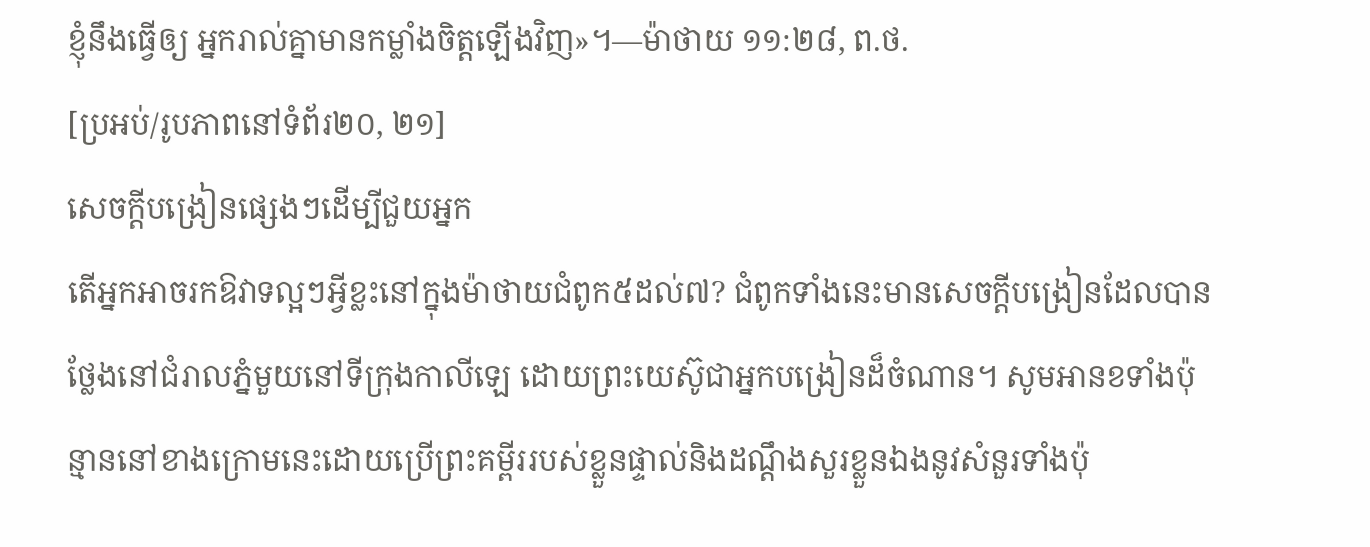ខ្ញុំនឹងធ្វើឲ្យ អ្នករាល់គ្នាមានកម្លាំងចិត្តឡើងវិញ»។—ម៉ាថាយ ១១:២៨, ព.ថ.
[ប្រអប់/រូបភាពនៅទំព័រ២០, ២១]
សេចក្ដីបង្រៀនផ្សេងៗដើម្បីជួយអ្នក
តើអ្នកអាចរកឱវាទល្អៗអ្វីខ្លះនៅក្នុងម៉ាថាយជំពូក៥ដល់៧? ជំពូកទាំងនេះមានសេចក្ដីបង្រៀនដែលបានថ្លែងនៅជំរាលភ្នំមួយនៅទីក្រុងកាលីឡេ ដោយព្រះយេស៊ូជាអ្នកបង្រៀនដ៏ចំណាន។ សូមអានខទាំងប៉ុន្មាននៅខាងក្រោមនេះដោយប្រើព្រះគម្ពីររបស់ខ្លួនផ្ទាល់និងដណ្ដឹងសួរខ្លួនឯងនូវសំនួរទាំងប៉ុ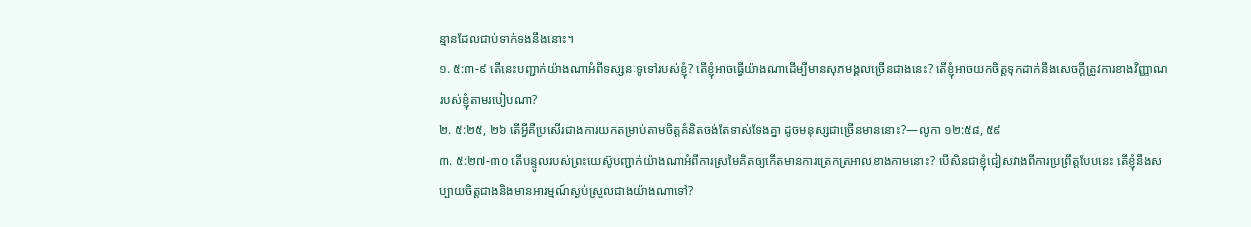ន្មានដែលជាប់ទាក់ទងនឹងនោះ។
១. ៥:៣-៩ តើនេះបញ្ជាក់យ៉ាងណាអំពីទស្សនៈទូទៅរបស់ខ្ញុំ? តើខ្ញុំអាចធ្វើយ៉ាងណាដើម្បីមានសុភមង្គលច្រើនជាងនេះ? តើខ្ញុំអាចយកចិត្តទុកដាក់នឹងសេចក្ដីត្រូវការខាងវិញ្ញាណរបស់ខ្ញុំតាមរបៀបណា?
២. ៥:២៥, ២៦ តើអ្វីគឺប្រសើរជាងការយកតម្រាប់តាមចិត្តគំនិតចង់តែទាស់ទែងគ្នា ដូចមនុស្សជាច្រើនមាននោះ?—លូកា ១២:៥៨, ៥៩
៣. ៥:២៧-៣០ តើបន្ទូលរបស់ព្រះយេស៊ូបញ្ជាក់យ៉ាងណាអំពីការស្រមៃគិតឲ្យកើតមានការត្រេកត្រអាលខាងកាមនោះ? បើសិនជាខ្ញុំជៀសវាងពីការប្រព្រឹត្តបែបនេះ តើខ្ញុំនឹងសប្បាយចិត្តជាងនិងមានអារម្មណ៍ស្ងប់ស្រួលជាងយ៉ាងណាទៅ?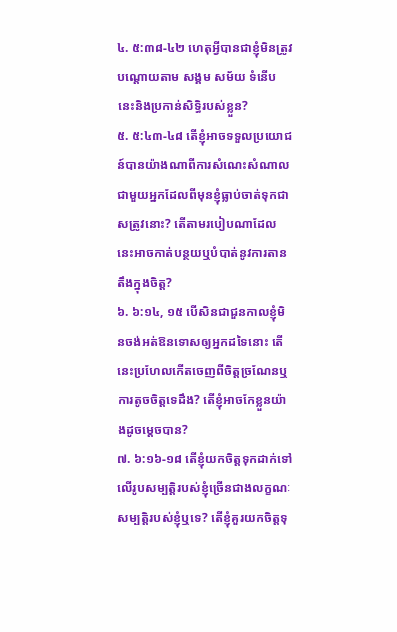៤. ៥:៣៨-៤២ ហេតុអ្វីបានជាខ្ញុំមិនត្រូវបណ្ដោយតាម សង្គម សម័យ ទំនើបនេះនិងប្រកាន់សិទ្ធិរបស់ខ្លួន?
៥. ៥:៤៣-៤៨ តើខ្ញុំអាចទទួលប្រយោជន៍បានយ៉ាងណាពីការសំណេះសំណាលជាមួយអ្នកដែលពីមុនខ្ញុំធ្លាប់ចាត់ទុកជាសត្រូវនោះ? តើតាមរបៀបណាដែលនេះអាចកាត់បន្ថយឬបំបាត់នូវការតានតឹងក្នុងចិត្ត?
៦. ៦:១៤, ១៥ បើសិនជាជួនកាលខ្ញុំមិនចង់អត់ឱនទោសឲ្យអ្នកដទៃនោះ តើនេះប្រហែលកើតចេញពីចិត្តច្រណែនឬការតូចចិត្តទេដឹង? តើខ្ញុំអាចកែខ្លួនយ៉ាងដូចម្ដេចបាន?
៧. ៦:១៦-១៨ តើខ្ញុំយកចិត្តទុកដាក់ទៅលើរូបសម្បត្ដិរបស់ខ្ញុំច្រើនជាងលក្ខណៈសម្បត្ដិរបស់ខ្ញុំឬទេ? តើខ្ញុំគួរយកចិត្តទុ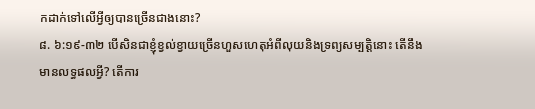កដាក់ទៅលើអ្វីឲ្យបានច្រើនជាងនោះ?
៨. ៦:១៩-៣២ បើសិនជាខ្ញុំខ្វល់ខ្វាយច្រើនហួសហេតុអំពីលុយនិងទ្រព្យសម្បត្ដិនោះ តើនឹងមានលទ្ធផលអ្វី? តើការ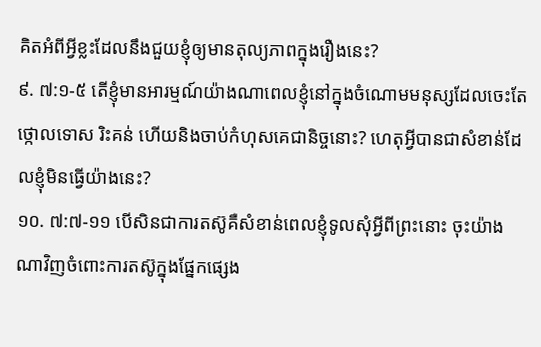គិតអំពីអ្វីខ្លះដែលនឹងជួយខ្ញុំឲ្យមានតុល្យភាពក្នុងរឿងនេះ?
៩. ៧:១-៥ តើខ្ញុំមានអារម្មណ៍យ៉ាងណាពេលខ្ញុំនៅក្នុងចំណោមមនុស្សដែលចេះតែថ្កោលទោស រិះគន់ ហើយនិងចាប់កំហុសគេជានិច្ចនោះ? ហេតុអ្វីបានជាសំខាន់ដែលខ្ញុំមិនធ្វើយ៉ាងនេះ?
១០. ៧:៧-១១ បើសិនជាការតស៊ូគឺសំខាន់ពេលខ្ញុំទូលសុំអ្វីពីព្រះនោះ ចុះយ៉ាងណាវិញចំពោះការតស៊ូក្នុងផ្នែកផ្សេង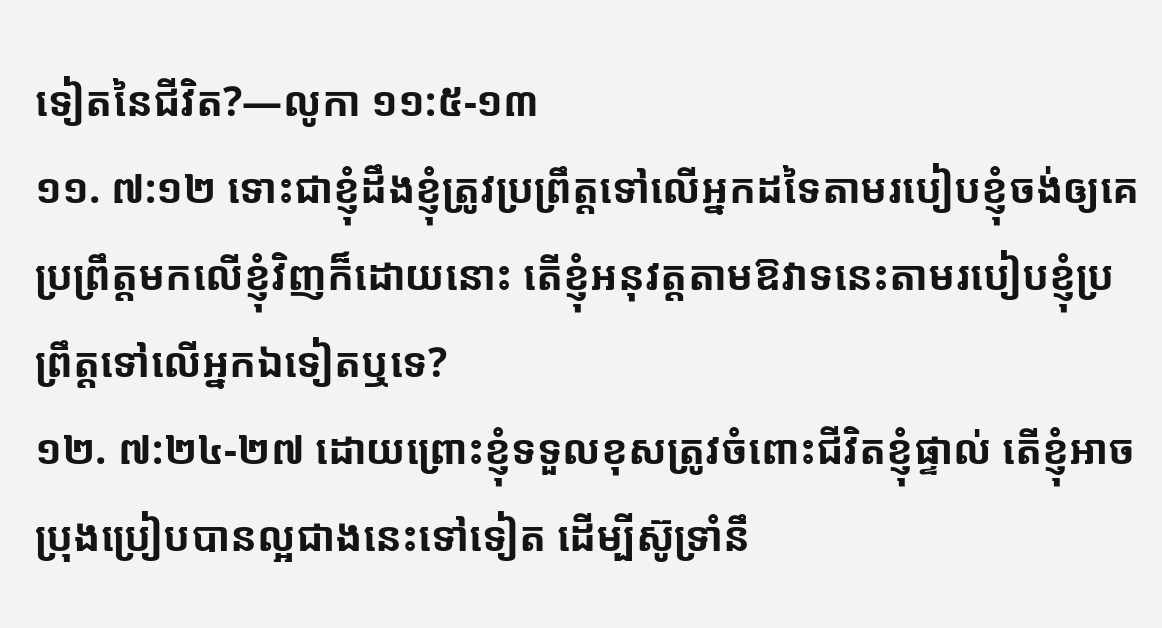ទៀតនៃជីវិត?—លូកា ១១:៥-១៣
១១. ៧:១២ ទោះជាខ្ញុំដឹងខ្ញុំត្រូវប្រព្រឹត្តទៅលើអ្នកដទៃតាមរបៀបខ្ញុំចង់ឲ្យគេប្រព្រឹត្តមកលើខ្ញុំវិញក៏ដោយនោះ តើខ្ញុំអនុវត្តតាមឱវាទនេះតាមរបៀបខ្ញុំប្រព្រឹត្តទៅលើអ្នកឯទៀតឬទេ?
១២. ៧:២៤-២៧ ដោយព្រោះខ្ញុំទទួលខុសត្រូវចំពោះជីវិតខ្ញុំផ្ទាល់ តើខ្ញុំអាចប្រុងប្រៀបបានល្អជាងនេះទៅទៀត ដើម្បីស៊ូទ្រាំនឹ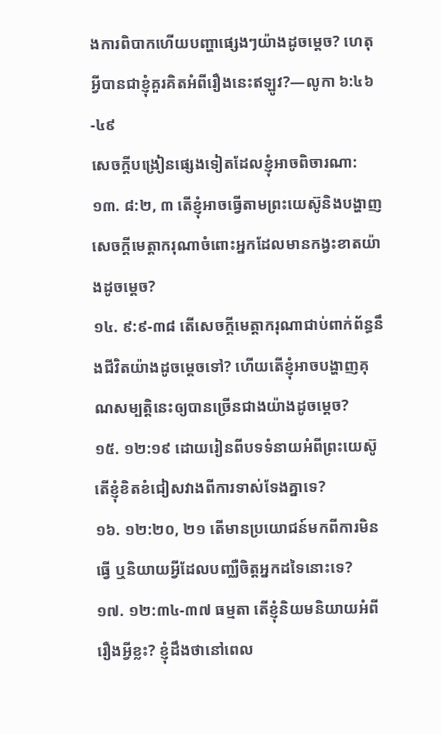ងការពិបាកហើយបញ្ហាផ្សេងៗយ៉ាងដូចម្ដេច? ហេតុអ្វីបានជាខ្ញុំគួរគិតអំពីរឿងនេះឥឡូវ?—លូកា ៦:៤៦-៤៩
សេចក្ដីបង្រៀនផ្សេងទៀតដែលខ្ញុំអាចពិចារណា:
១៣. ៨:២, ៣ តើខ្ញុំអាចធ្វើតាមព្រះយេស៊ូនិងបង្ហាញសេចក្ដីមេត្ដាករុណាចំពោះអ្នកដែលមានកង្វះខាតយ៉ាងដូចម្ដេច?
១៤. ៩:៩-៣៨ តើសេចក្ដីមេត្ដាករុណាជាប់ពាក់ព័ន្ធនឹងជីវិតយ៉ាងដូចម្ដេចទៅ? ហើយតើខ្ញុំអាចបង្ហាញគុណសម្បត្ដិនេះឲ្យបានច្រើនជាងយ៉ាងដូចម្ដេច?
១៥. ១២:១៩ ដោយរៀនពីបទទំនាយអំពីព្រះយេស៊ូ តើខ្ញុំខិតខំជៀសវាងពីការទាស់ទែងគ្នាទេ?
១៦. ១២:២០, ២១ តើមានប្រយោជន៍មកពីការមិនធ្វើ ឬនិយាយអ្វីដែលបញ្ឈឺចិត្តអ្នកដទៃនោះទេ?
១៧. ១២:៣៤-៣៧ ធម្មតា តើខ្ញុំនិយមនិយាយអំពីរឿងអ្វីខ្លះ? ខ្ញុំដឹងថានៅពេល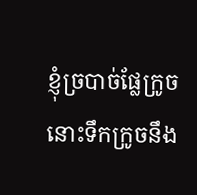ខ្ញុំច្របាច់ផ្លែក្រូច នោះទឹកក្រូចនឹង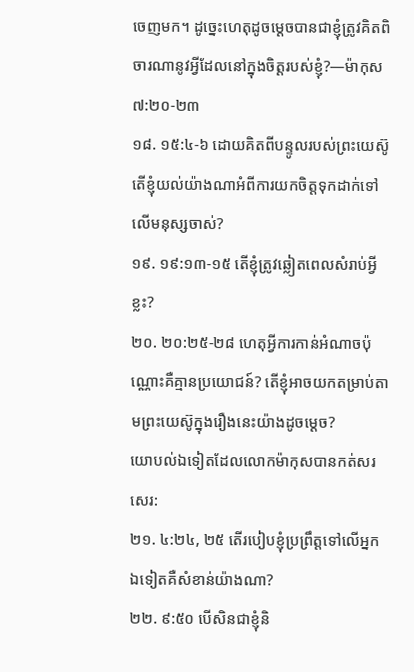ចេញមក។ ដូច្នេះហេតុដូចម្ដេចបានជាខ្ញុំត្រូវគិតពិចារណានូវអ្វីដែលនៅក្នុងចិត្តរបស់ខ្ញុំ?—ម៉ាកុស ៧:២០-២៣
១៨. ១៥:៤-៦ ដោយគិតពីបន្ទូលរបស់ព្រះយេស៊ូ តើខ្ញុំយល់យ៉ាងណាអំពីការយកចិត្តទុកដាក់ទៅលើមនុស្សចាស់?
១៩. ១៩:១៣-១៥ តើខ្ញុំត្រូវឆ្លៀតពេលសំរាប់អ្វីខ្លះ?
២០. ២០:២៥-២៨ ហេតុអ្វីការកាន់អំណាចប៉ុណ្ណោះគឺគ្មានប្រយោជន៍? តើខ្ញុំអាចយកតម្រាប់តាមព្រះយេស៊ូក្នុងរឿងនេះយ៉ាងដូចម្ដេច?
យោបល់ឯទៀតដែលលោកម៉ាកុសបានកត់សរសេរ:
២១. ៤:២៤, ២៥ តើរបៀបខ្ញុំប្រព្រឹត្តទៅលើអ្នកឯទៀតគឺសំខាន់យ៉ាងណា?
២២. ៩:៥០ បើសិនជាខ្ញុំនិ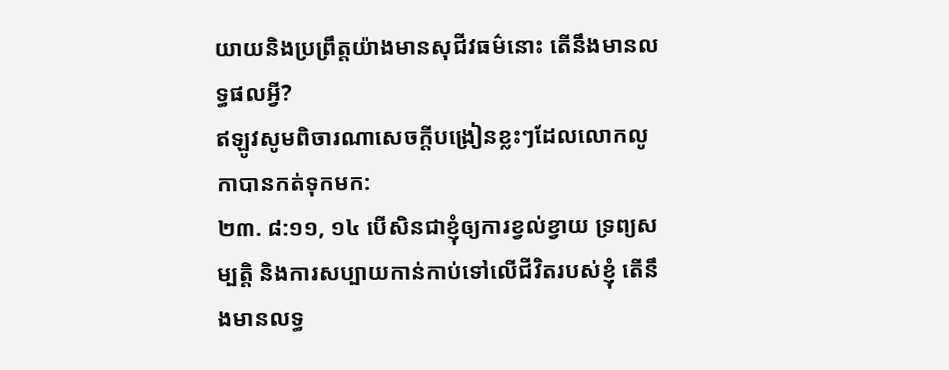យាយនិងប្រព្រឹត្តយ៉ាងមានសុជីវធម៌នោះ តើនឹងមានលទ្ធផលអ្វី?
ឥឡូវសូមពិចារណាសេចក្ដីបង្រៀនខ្លះៗដែលលោកលូកាបានកត់ទុកមក:
២៣. ៨:១១, ១៤ បើសិនជាខ្ញុំឲ្យការខ្វល់ខ្វាយ ទ្រព្យសម្បត្ដិ និងការសប្បាយកាន់កាប់ទៅលើជីវិតរបស់ខ្ញុំ តើនឹងមានលទ្ធ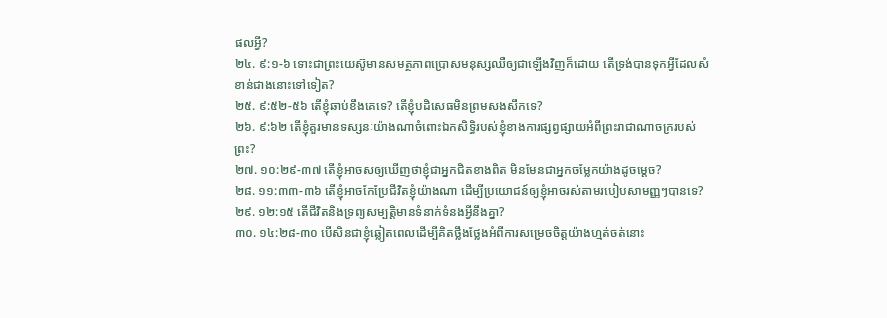ផលអ្វី?
២៤. ៩:១-៦ ទោះជាព្រះយេស៊ូមានសមត្ថភាពប្រោសមនុស្សឈឺឲ្យជាឡើងវិញក៏ដោយ តើទ្រង់បានទុកអ្វីដែលសំខាន់ជាងនោះទៅទៀត?
២៥. ៩:៥២-៥៦ តើខ្ញុំឆាប់ខឹងគេទេ? តើខ្ញុំបដិសេធមិនព្រមសងសឹកទេ?
២៦. ៩:៦២ តើខ្ញុំគួរមានទស្សនៈយ៉ាងណាចំពោះឯកសិទ្ធិរបស់ខ្ញុំខាងការផ្សព្វផ្សាយអំពីព្រះរាជាណាចក្ររបស់ព្រះ?
២៧. ១០:២៩-៣៧ តើខ្ញុំអាចសឲ្យឃើញថាខ្ញុំជាអ្នកជិតខាងពិត មិនមែនជាអ្នកចម្លែកយ៉ាងដូចម្ដេច?
២៨. ១១:៣៣-៣៦ តើខ្ញុំអាចកែប្រែជីវិតខ្ញុំយ៉ាងណា ដើម្បីប្រយោជន៍ឲ្យខ្ញុំអាចរស់តាមរបៀបសាមញ្ញៗបានទេ?
២៩. ១២:១៥ តើជីវិតនិងទ្រព្យសម្បត្ដិមានទំនាក់ទំនងអ្វីនឹងគ្នា?
៣០. ១៤:២៨-៣០ បើសិនជាខ្ញុំឆ្លៀតពេលដើម្បីគិតថ្លឹងថ្លែងអំពីការសម្រេចចិត្តយ៉ាងហ្មត់ចត់នោះ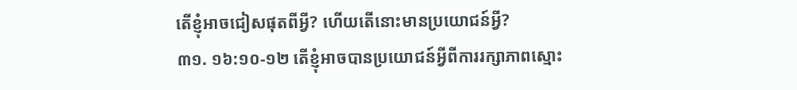តើខ្ញុំអាចជៀសផុតពីអ្វី? ហើយតើនោះមានប្រយោជន៍អ្វី?
៣១. ១៦:១០-១២ តើខ្ញុំអាចបានប្រយោជន៍អ្វីពីការរក្សាភាពស្មោះ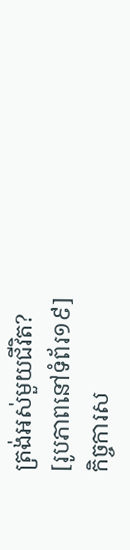ត្រង់អស់មួយជីវិត?
[រូបភាពនៅទំព័រ១៩]
កិច្ចការស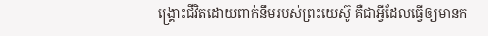ង្គ្រោះជីវិតដោយពាក់នឹមរបស់ព្រះយេស៊ូ គឺជាអ្វីដែលធ្វើឲ្យមានក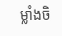ម្លាំងចិ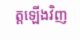ត្តឡើងវិញ